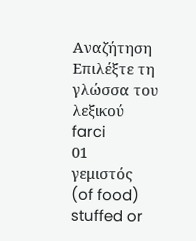Αναζήτηση
Επιλέξτε τη γλώσσα του λεξικού
farci
01
γεμιστός
(of food) stuffed or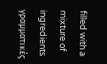filled with a mixture of ingredients
γραμματικές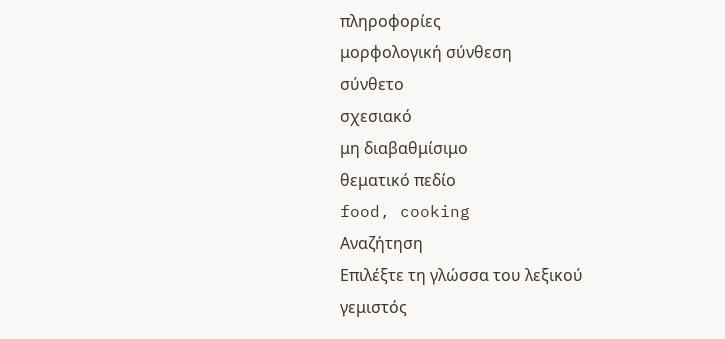πληροφορίες
μορφολογική σύνθεση
σύνθετο
σχεσιακό
μη διαβαθμίσιμο
θεματικό πεδίο
food, cooking
Αναζήτηση
Επιλέξτε τη γλώσσα του λεξικού
γεμιστός